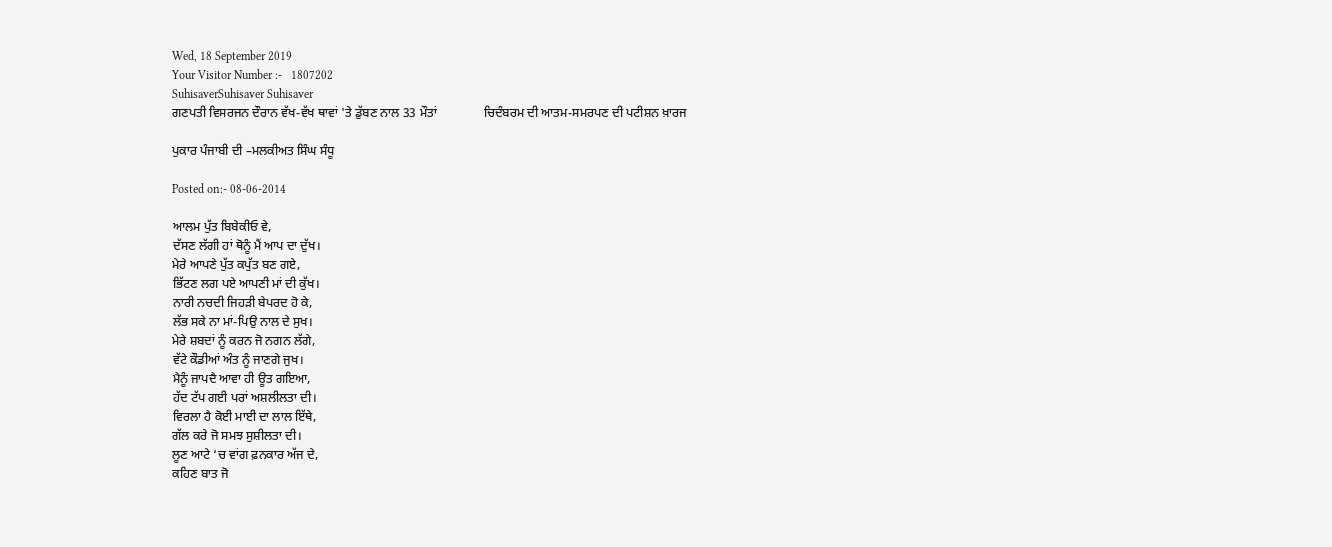Wed, 18 September 2019
Your Visitor Number :-   1807202
SuhisaverSuhisaver Suhisaver
ਗਣਪਤੀ ਵਿਸਰਜਨ ਦੌਰਾਨ ਵੱਖ-ਵੱਖ ਥਾਵਾਂ 'ਤੇ ਡੁੱਬਣ ਨਾਲ 33 ਮੌਤਾਂ               ਚਿਦੰਬਰਮ ਦੀ ਆਤਮ-ਸਮਰਪਣ ਦੀ ਪਟੀਸ਼ਨ ਖ਼ਾਰਜ

ਪੁਕਾਰ ਪੰਜਾਬੀ ਦੀ –ਮਲਕੀਅਤ ਸਿੰਘ ਸੰਧੂ

Posted on:- 08-06-2014

ਆਲਮ ਪੁੱਤ ਬਿਬੇਕੀਓ ਵੇ,
ਦੱਸਣ ਲੱਗੀ ਹਾਂ ਥੋਨੂੰ ਮੈਂ ਆਪ ਦਾ ਦੁੱਖ।
ਮੇਰੇ ਆਪਣੇ ਪੁੱਤ ਕਪੁੱਤ ਬਣ ਗਏ,
ਭਿੱਟਣ ਲਗ ਪਏ ਆਪਣੀ ਮਾਂ ਦੀ ਕੁੱਖ।
ਨਾਰੀ ਨਚਦੀ ਜਿਹੜੀ ਬੇਪਰਦ ਹੋ ਕੇ,
ਲੱਭ ਸਕੇ ਨਾ ਮਾਂ-ਪਿਉ ਨਾਲ ਦੇ ਸੁਖ।
ਮੇਰੇ ਸ਼ਬਦਾਂ ਨੂੰ ਕਰਨ ਜੋ ਨਗਨ ਲੱਗੇ,
ਵੱਟੇ ਕੌਡੀਆਂ ਅੰਤ ਨੂੰ ਜਾਣਗੇ ਜੁਖ।
ਮੈਨੂੰ ਜਾਪਦੈ ਆਵਾ ਹੀ ਊਤ ਗਇਆ,
ਹੱਦ ਟੱਪ ਗਈ ਪਰਾਂ ਅਸ਼ਲੀਲਤਾ ਦੀ।
ਵਿਰਲਾ ਹੈ ਕੋਈ ਮਾਈ ਦਾ ਲਾਲ ਇੱਥੇ,
ਗੱਲ ਕਰੇ ਜੋ ਸਮਝ ਸੁਸ਼ੀਲਤਾ ਦੀ।
ਲੂਣ ਆਟੇ ‘ਚ ਵਾਂਗ ਫ਼ਨਕਾਰ ਅੱਜ ਦੇ,
ਕਹਿਣ ਬਾਤ ਜੋ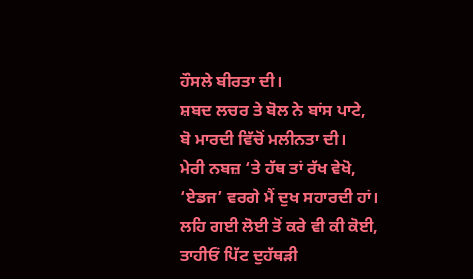ਹੌਸਲੇ ਬੀਰਤਾ ਦੀ।
ਸ਼ਬਦ ਲਚਰ ਤੇ ਬੋਲ ਨੇ ਬਾਂਸ ਪਾਟੇ,
ਬੋ ਮਾਰਦੀ ਵਿੱਚੋਂ ਮਲੀਨਤਾ ਦੀ।
ਮੇਰੀ ਨਬਜ਼ ‘ਤੇ ਹੱਥ ਤਾਂ ਰੱਖ ਵੇਖੋ,
‘ਏਡਜ’ ਵਰਗੇ ਮੈਂ ਦੁਖ ਸਹਾਰਦੀ ਹਾਂ।
ਲਹਿ ਗਈ ਲੋਈ ਤੋਂ ਕਰੇ ਵੀ ਕੀ ਕੋਈ,
ਤਾਹੀਓਂ ਪਿੱਟ ਦੁਹੱਥੜੀ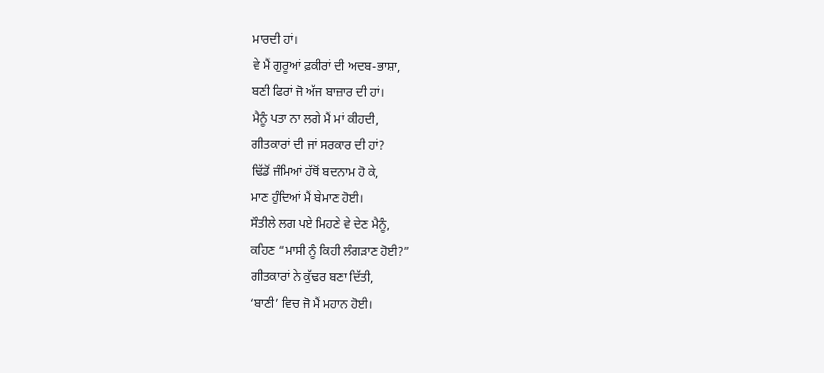ਮਾਰਦੀ ਹਾਂ।
ਵੇ ਮੈਂ ਗੁਰੂਆਂ ਫ਼ਕੀਰਾਂ ਦੀ ਅਦਬ-ਭਾਸ਼ਾ,
ਬਣੀ ਫਿਰਾਂ ਜੋ ਅੱਜ ਬਾਜ਼ਾਰ ਦੀ ਹਾਂ।
ਮੈਨੂੰ ਪਤਾ ਨਾ ਲਗੇ ਮੈਂ ਮਾਂ ਕੀਹਦੀ,
ਗੀਤਕਾਰਾਂ ਦੀ ਜਾਂ ਸਰਕਾਰ ਦੀ ਹਾਂ?
ਢਿੱਡੋਂ ਜੰਮਿਆਂ ਹੱਥੋਂ ਬਦਨਾਮ ਹੋ ਕੇ,
ਮਾਣ ਹੁੰਦਿਆਂ ਮੈਂ ਬੇਮਾਣ ਹੋਈ।
ਸੌਤੀਲੇ ਲਗ ਪਏ ਮਿਹਣੇ ਵੇ ਦੇਣ ਮੈਨੂੰ,
ਕਹਿਣ “ਮਾਸੀ ਨੂੰ ਕਿਹੀ ਲੰਗੜਾਣ ਹੋਈ?”
ਗੀਤਕਾਰਾਂ ਨੇ ਕੁੱਢਰ ਬਣਾ ਦਿੱਤੀ,
‘ਬਾਣੀ’ ਵਿਚ ਜੋ ਮੈਂ ਮਹਾਨ ਹੋਈ।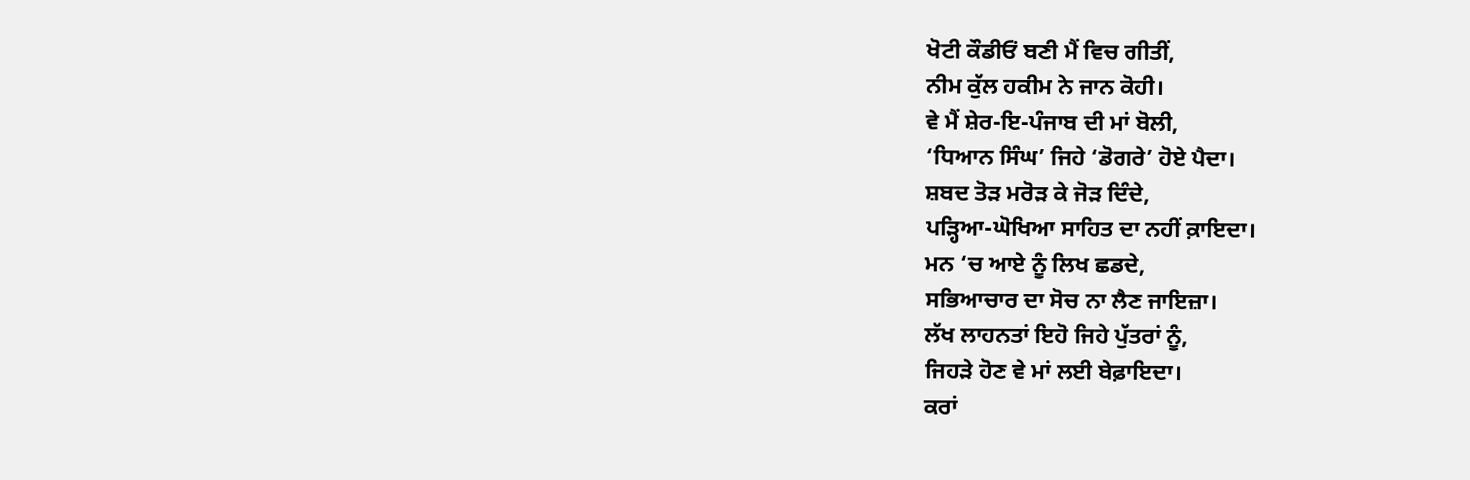ਖੋਟੀ ਕੌਡੀਓਂ ਬਣੀ ਮੈਂ ਵਿਚ ਗੀਤੀਂ,
ਨੀਮ ਕੁੱਲ ਹਕੀਮ ਨੇ ਜਾਨ ਕੋਹੀ।
ਵੇ ਮੈਂ ਸ਼ੇਰ-ਇ-ਪੰਜਾਬ ਦੀ ਮਾਂ ਬੋਲੀ,
‘ਧਿਆਨ ਸਿੰਘ’ ਜਿਹੇ ‘ਡੋਗਰੇ’ ਹੋਏ ਪੈਦਾ।
ਸ਼ਬਦ ਤੋੜ ਮਰੋੜ ਕੇ ਜੋੜ ਦਿੰਦੇ,
ਪੜ੍ਹਿਆ-ਘੋਖਿਆ ਸਾਹਿਤ ਦਾ ਨਹੀਂ ਕ਼ਾਇਦਾ।
ਮਨ ‘ਚ ਆਏ ਨੂੰ ਲਿਖ ਛਡਦੇ,
ਸਭਿਆਚਾਰ ਦਾ ਸੋਚ ਨਾ ਲੈਣ ਜਾਇਜ਼ਾ।
ਲੱਖ ਲਾਹਨਤਾਂ ਇਹੋ ਜਿਹੇ ਪੁੱਤਰਾਂ ਨੂੰ,
ਜਿਹੜੇ ਹੋਣ ਵੇ ਮਾਂ ਲਈ ਬੇਫ਼ਾਇਦਾ।
ਕਰਾਂ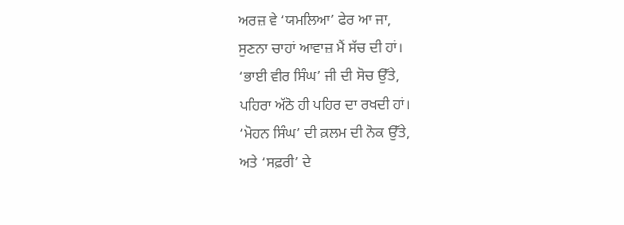ਅਰਜ਼ ਵੇ ‘ਯਮਲਿਆ’ ਫੇਰ ਆ ਜਾ,
ਸੁਣਨਾ ਚਾਹਾਂ ਆਵਾਜ਼ ਮੈਂ ਸੱਚ ਦੀ ਹਾਂ।
‘ਭਾਈ ਵੀਰ ਸਿੰਘ’ ਜੀ ਦੀ ਸੋਚ ਉੱਤੇ,
ਪਹਿਰਾ ਅੱਠੋ ਹੀ ਪਹਿਰ ਦਾ ਰਖਦੀ ਹਾਂ।
‘ਮੋਹਨ ਸਿੰਘ’ ਦੀ ਕ਼ਲਮ ਦੀ ਨੋਕ ਉੱਤੇ,
ਅਤੇ ‘ਸਫ਼ਰੀ’ ਦੇ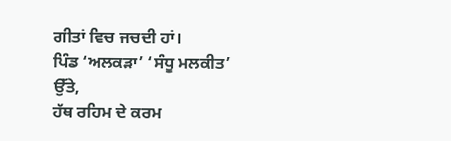ਗੀਤਾਂ ਵਿਚ ਜਚਦੀ ਹਾਂ।
ਪਿੰਡ ‘ਅਲਕੜਾ’ ‘ਸੰਧੂ ਮਲਕੀਤ’ ਉੱਤੇ,
ਹੱਥ ਰਹਿਮ ਦੇ ਕਰਮ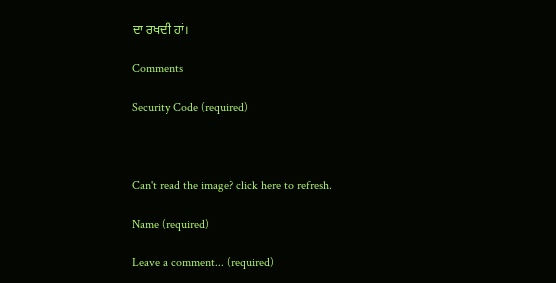ਦਾ ਰਖਦੀ ਹਾਂ।

Comments

Security Code (required)



Can't read the image? click here to refresh.

Name (required)

Leave a comment... (required)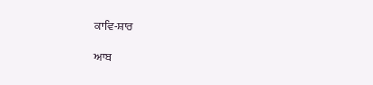ਕਾਵਿ-ਸ਼ਾਰ

ਆਬ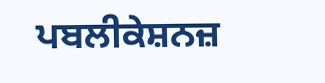ਪਬਲੀਕੇਸ਼ਨਜ਼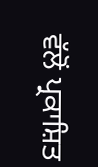ਵੱਲੋਂ ਪ੍ਰਕਾਸ਼ਿਤ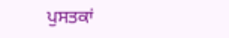ਪੁਸਤਕਾਂ